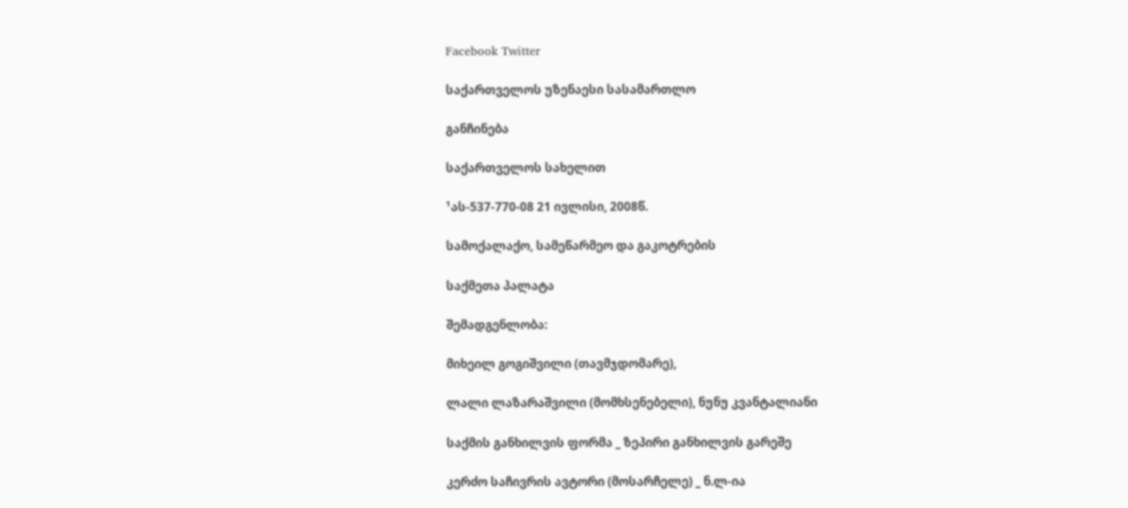Facebook Twitter

საქართველოს უზენაესი სასამართლო

განჩინება

საქართველოს სახელით

¹ას-537-770-08 21 ივლისი, 2008წ.

სამოქალაქო, სამეწარმეო და გაკოტრების

საქმეთა პალატა

შემადგენლობა:

მიხეილ გოგიშვილი (თავმჯდომარე),

ლალი ლაზარაშვილი (მომხსენებელი), ნუნუ კვანტალიანი

საქმის განხილვის ფორმა _ ზეპირი განხილვის გარეშე

კერძო საჩივრის ავტორი (მოსარჩელე) _ ნ.ლ-ია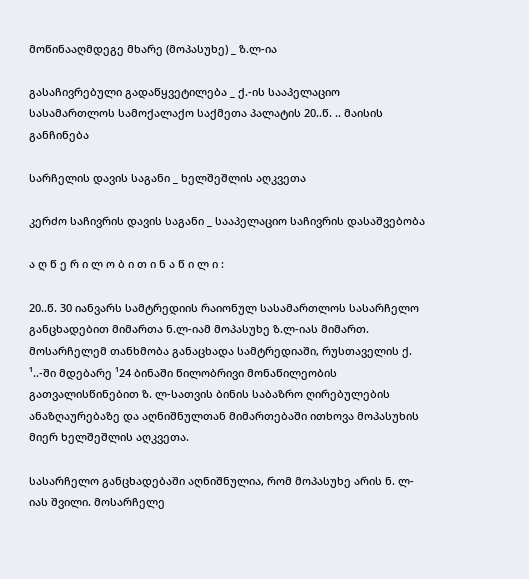მოწინააღმდეგე მხარე (მოპასუხე) _ ზ.ლ-ია

გასაჩივრებული გადაწყვეტილება _ ქ.-ის სააპელაციო სასამართლოს სამოქალაქო საქმეთა პალატის 20..წ. .. მაისის განჩინება

სარჩელის დავის საგანი _ ხელშეშლის აღკვეთა

კერძო საჩივრის დავის საგანი _ სააპელაციო საჩივრის დასაშვებობა

ა ღ წ ე რ ი ლ ო ბ ი თ ი ნ ა წ ი ლ ი :

20..წ. 30 იანვარს სამტრედიის რაიონულ სასამართლოს სასარჩელო განცხადებით მიმართა ნ.ლ-იამ მოპასუხე ზ.ლ-იას მიმართ. მოსარჩელემ თანხმობა განაცხადა სამტრედიაში, რუსთაველის ქ. ¹..-ში მდებარე ¹24 ბინაში წილობრივი მონაწილეობის გათვალისწინებით ზ. ლ-სათვის ბინის საბაზრო ღირებულების ანაზღაურებაზე და აღნიშნულთან მიმართებაში ითხოვა მოპასუხის მიერ ხელშეშლის აღკვეთა.

სასარჩელო განცხადებაში აღნიშნულია, რომ მოპასუხე არის ნ. ლ-იას შვილი. მოსარჩელე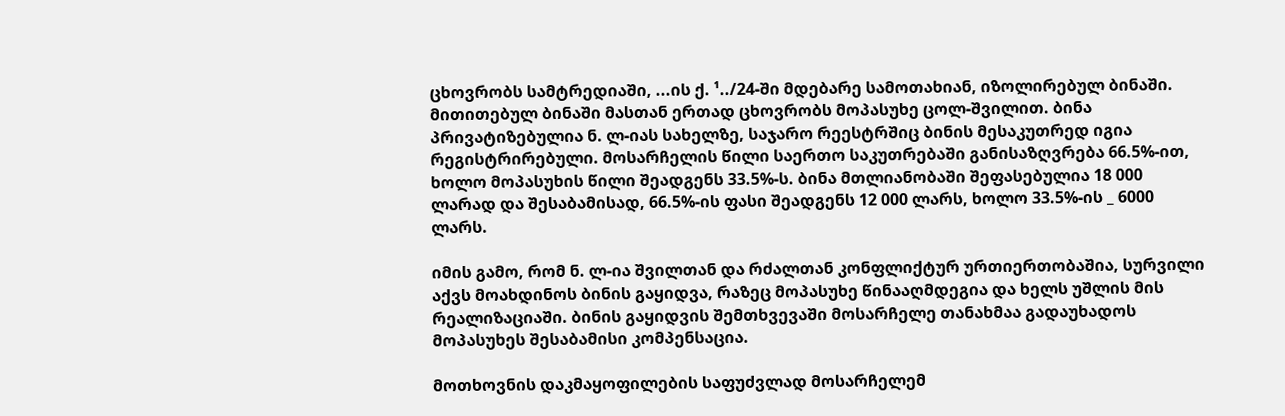ცხოვრობს სამტრედიაში, ...ის ქ. ¹../24-ში მდებარე სამოთახიან, იზოლირებულ ბინაში. მითითებულ ბინაში მასთან ერთად ცხოვრობს მოპასუხე ცოლ-შვილით. ბინა პრივატიზებულია ნ. ლ-იას სახელზე, საჯარო რეესტრშიც ბინის მესაკუთრედ იგია რეგისტრირებული. მოსარჩელის წილი საერთო საკუთრებაში განისაზღვრება 66.5%-ით, ხოლო მოპასუხის წილი შეადგენს 33.5%-ს. ბინა მთლიანობაში შეფასებულია 18 000 ლარად და შესაბამისად, 66.5%-ის ფასი შეადგენს 12 000 ლარს, ხოლო 33.5%-ის _ 6000 ლარს.

იმის გამო, რომ ნ. ლ-ია შვილთან და რძალთან კონფლიქტურ ურთიერთობაშია, სურვილი აქვს მოახდინოს ბინის გაყიდვა, რაზეც მოპასუხე წინააღმდეგია და ხელს უშლის მის რეალიზაციაში. ბინის გაყიდვის შემთხვევაში მოსარჩელე თანახმაა გადაუხადოს მოპასუხეს შესაბამისი კომპენსაცია.

მოთხოვნის დაკმაყოფილების საფუძვლად მოსარჩელემ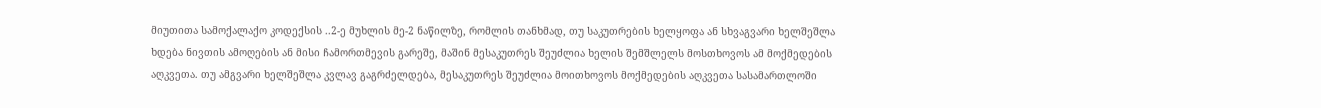მიუთითა სამოქალაქო კოდექსის ..2-ე მუხლის მე-2 ნაწილზე, რომლის თანხმად, თუ საკუთრების ხელყოფა ან სხვაგვარი ხელშეშლა ხდება ნივთის ამოღების ან მისი ჩამორთმევის გარეშე, მაშინ მესაკუთრეს შეუძლია ხელის შემშლელს მოსთხოვოს ამ მოქმედების აღკვეთა. თუ ამგვარი ხელშეშლა კვლავ გაგრძელდება, მესაკუთრეს შეუძლია მოითხოვოს მოქმედების აღკვეთა სასამართლოში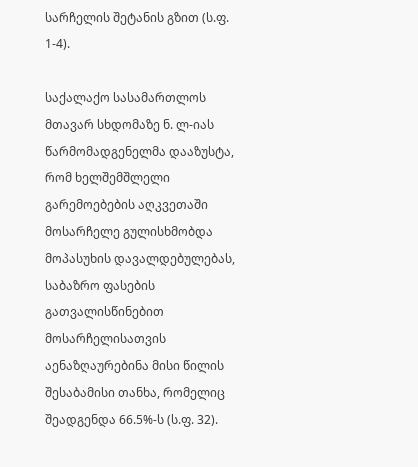სარჩელის შეტანის გზით (ს.ფ. 1-4).

საქალაქო სასამართლოს მთავარ სხდომაზე ნ. ლ-იას წარმომადგენელმა დააზუსტა, რომ ხელშემშლელი გარემოებების აღკვეთაში მოსარჩელე გულისხმობდა მოპასუხის დავალდებულებას, საბაზრო ფასების გათვალისწინებით მოსარჩელისათვის აენაზღაურებინა მისი წილის შესაბამისი თანხა, რომელიც შეადგენდა 66.5%-ს (ს.ფ. 32).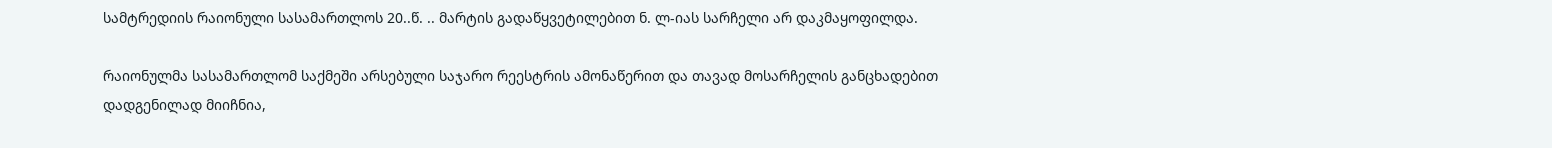სამტრედიის რაიონული სასამართლოს 20..წ. .. მარტის გადაწყვეტილებით ნ. ლ-იას სარჩელი არ დაკმაყოფილდა.

რაიონულმა სასამართლომ საქმეში არსებული საჯარო რეესტრის ამონაწერით და თავად მოსარჩელის განცხადებით დადგენილად მიიჩნია,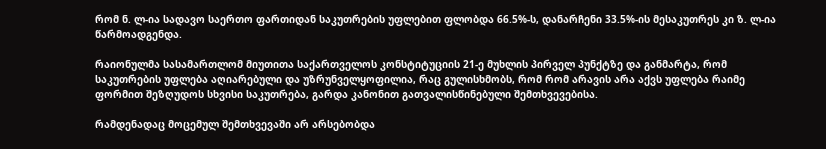რომ ნ. ლ-ია სადავო საერთო ფართიდან საკუთრების უფლებით ფლობდა 66.5%-ს, დანარჩენი 33.5%-ის მესაკუთრეს კი ზ. ლ-ია წარმოადგენდა.

რაიონულმა სასამართლომ მიუთითა საქართველოს კონსტიტუციის 21-ე მუხლის პირველ პუნქტზე და განმარტა, რომ საკუთრების უფლება აღიარებული და უზრუნველყოფილია, რაც გულისხმობს, რომ რომ არავის არა აქვს უფლება რაიმე ფორმით შეზღუდოს სხვისი საკუთრება, გარდა კანონით გათვალისწინებული შემთხვევებისა.

რამდენადაც მოცემულ შემთხვევაში არ არსებობდა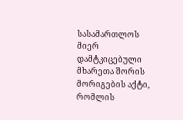სასამართლოს მიერ დამტკიცებული მხარეთა შორის მორიგების აქტი, რომლის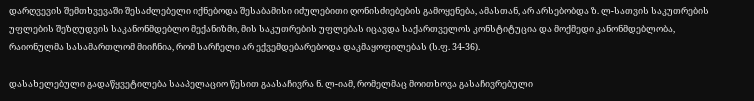დარღვევის შემთხვევაში შესაძლებელი იქნებოდა შესაბამისი იძულებითი ღონისძიებების გამოყენება, ამასთან, არ არსებობდა ზ. ლ-სათვის საკუთრების უფლების შეზღუდვის საკანონმდებლო მექანიზმი, მის საკუთრების უფლებას იცავდა საქართველოს კონსტიტუცია და მოქმედი კანონმდებლობა, რაიონულმა სასამართლომ მიიჩნია, რომ სარჩელი არ ექვემდებარებოდა დაკმაყოფილებას (ს.ფ. 34-36).

დასახელებული გადაწყვეტილება სააპელაციო წესით გაასაჩივრა ნ. ლ-იამ, რომელმაც მოითხოვა გასაჩივრებული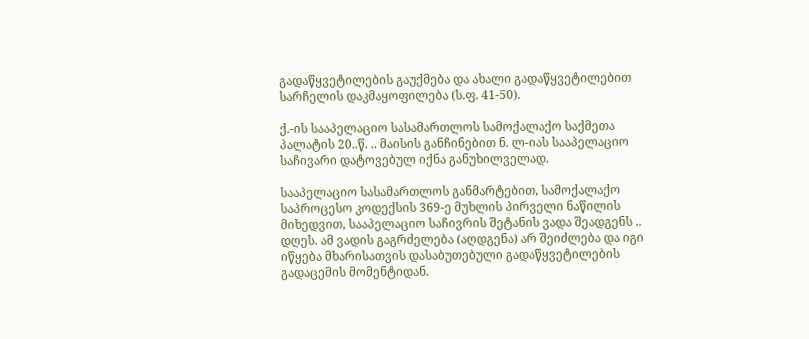გადაწყვეტილების გაუქმება და ახალი გადაწყვეტილებით სარჩელის დაკმაყოფილება (ს.ფ. 41-50).

ქ.-ის სააპელაციო სასამართლოს სამოქალაქო საქმეთა პალატის 20..წ. .. მაისის განჩინებით ნ. ლ-იას სააპელაციო საჩივარი დატოვებულ იქნა განუხილველად.

სააპელაციო სასამართლოს განმარტებით, სამოქალაქო საპროცესო კოდექსის 369-ე მუხლის პირველი ნაწილის მიხედვით, სააპელაციო საჩივრის შეტანის ვადა შეადგენს .. დღეს. ამ ვადის გაგრძელება (აღდგენა) არ შეიძლება და იგი იწყება მხარისათვის დასაბუთებული გადაწყვეტილების გადაცემის მომენტიდან.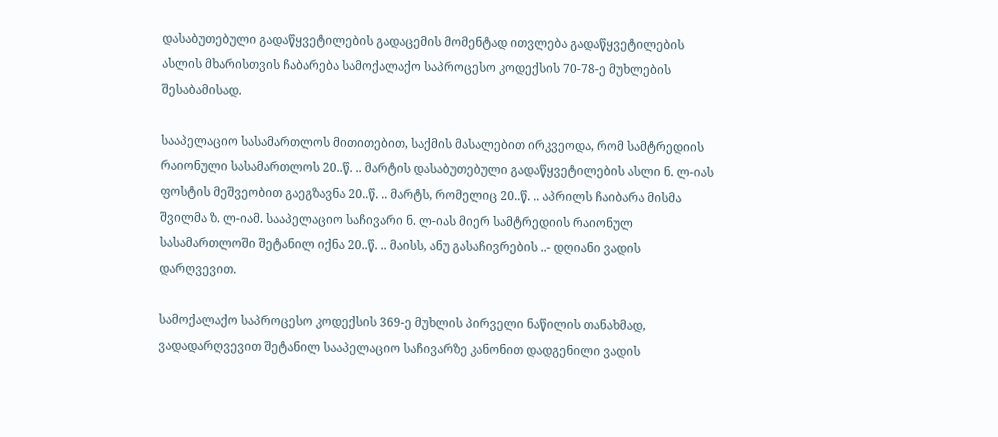დასაბუთებული გადაწყვეტილების გადაცემის მომენტად ითვლება გადაწყვეტილების ასლის მხარისთვის ჩაბარება სამოქალაქო საპროცესო კოდექსის 70-78-ე მუხლების შესაბამისად.

სააპელაციო სასამართლოს მითითებით, საქმის მასალებით ირკვეოდა, რომ სამტრედიის რაიონული სასამართლოს 20..წ. .. მარტის დასაბუთებული გადაწყვეტილების ასლი ნ. ლ-იას ფოსტის მეშვეობით გაეგზავნა 20..წ. .. მარტს, რომელიც 20..წ. .. აპრილს ჩაიბარა მისმა შვილმა ზ. ლ-იამ. სააპელაციო საჩივარი ნ. ლ-იას მიერ სამტრედიის რაიონულ სასამართლოში შეტანილ იქნა 20..წ. .. მაისს, ანუ გასაჩივრების ..- დღიანი ვადის დარღვევით.

სამოქალაქო საპროცესო კოდექსის 369-ე მუხლის პირველი ნაწილის თანახმად, ვადადარღვევით შეტანილ სააპელაციო საჩივარზე კანონით დადგენილი ვადის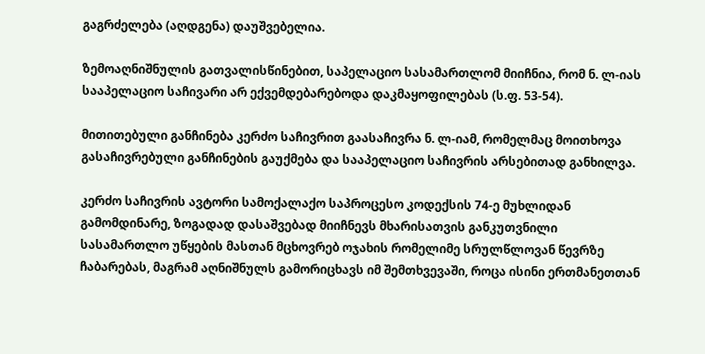გაგრძელება (აღდგენა) დაუშვებელია.

ზემოაღნიშნულის გათვალისწინებით, საპელაციო სასამართლომ მიიჩნია, რომ ნ. ლ-იას სააპელაციო საჩივარი არ ექვემდებარებოდა დაკმაყოფილებას (ს.ფ. 53-54).

მითითებული განჩინება კერძო საჩივრით გაასაჩივრა ნ. ლ-იამ, რომელმაც მოითხოვა გასაჩივრებული განჩინების გაუქმება და სააპელაციო საჩივრის არსებითად განხილვა.

კერძო საჩივრის ავტორი სამოქალაქო საპროცესო კოდექსის 74-ე მუხლიდან გამომდინარე, ზოგადად დასაშვებად მიიჩნევს მხარისათვის განკუთვნილი სასამართლო უწყების მასთან მცხოვრებ ოჯახის რომელიმე სრულწლოვან წევრზე ჩაბარებას, მაგრამ აღნიშნულს გამორიცხავს იმ შემთხვევაში, როცა ისინი ერთმანეთთან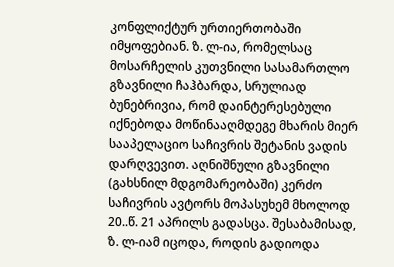კონფლიქტურ ურთიერთობაში იმყოფებიან. ზ. ლ-ია, რომელსაც მოსარჩელის კუთვნილი სასამართლო გზავნილი ჩაჰბარდა, სრულიად ბუნებრივია, რომ დაინტერესებული იქნებოდა მოწინააღმდეგე მხარის მიერ სააპელაციო საჩივრის შეტანის ვადის დარღვევით. აღნიშნული გზავნილი (გახსნილ მდგომარეობაში) კერძო საჩივრის ავტორს მოპასუხემ მხოლოდ 20..წ. 21 აპრილს გადასცა. შესაბამისად, ზ. ლ-იამ იცოდა, როდის გადიოდა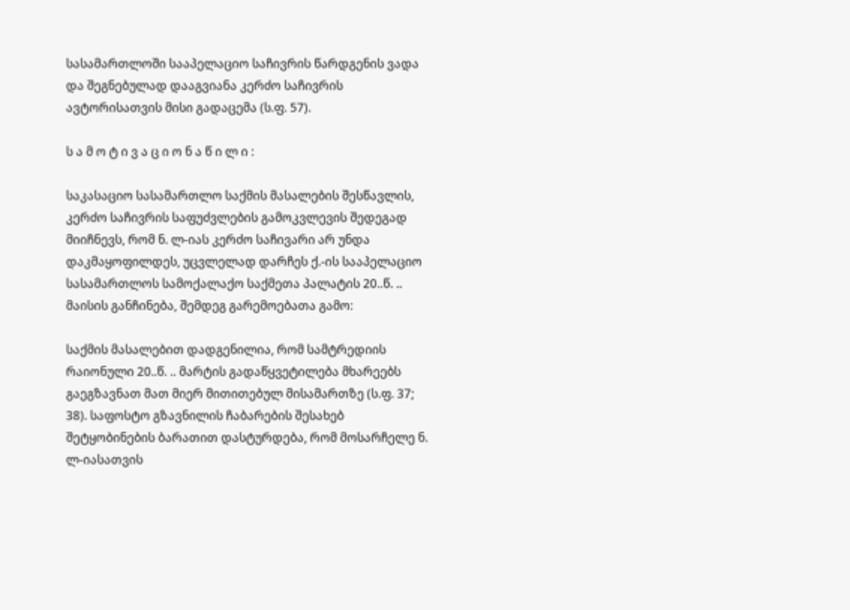სასამართლოში სააპელაციო საჩივრის წარდგენის ვადა და შეგნებულად დააგვიანა კერძო საჩივრის ავტორისათვის მისი გადაცემა (ს.ფ. 57).

ს ა მ ო ტ ი ვ ა ც ი ო ნ ა წ ი ლ ი :

საკასაციო სასამართლო საქმის მასალების შესწავლის, კერძო საჩივრის საფუძვლების გამოკვლევის შედეგად მიიჩნევს, რომ ნ. ლ-იას კერძო საჩივარი არ უნდა დაკმაყოფილდეს, უცვლელად დარჩეს ქ.-ის სააპელაციო სასამართლოს სამოქალაქო საქმეთა პალატის 20..წ. .. მაისის განჩინება, შემდეგ გარემოებათა გამო:

საქმის მასალებით დადგენილია, რომ სამტრედიის რაიონული 20..წ. .. მარტის გადაწყვეტილება მხარეებს გაეგზავნათ მათ მიერ მითითებულ მისამართზე (ს.ფ. 37; 38). საფოსტო გზავნილის ჩაბარების შესახებ შეტყობინების ბარათით დასტურდება, რომ მოსარჩელე ნ. ლ-იასათვის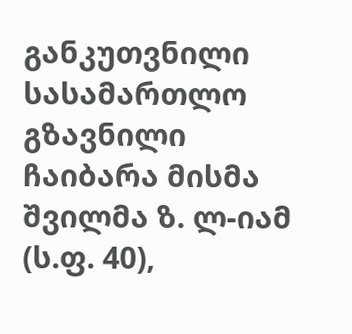განკუთვნილი სასამართლო გზავნილი ჩაიბარა მისმა შვილმა ზ. ლ-იამ (ს.ფ. 40),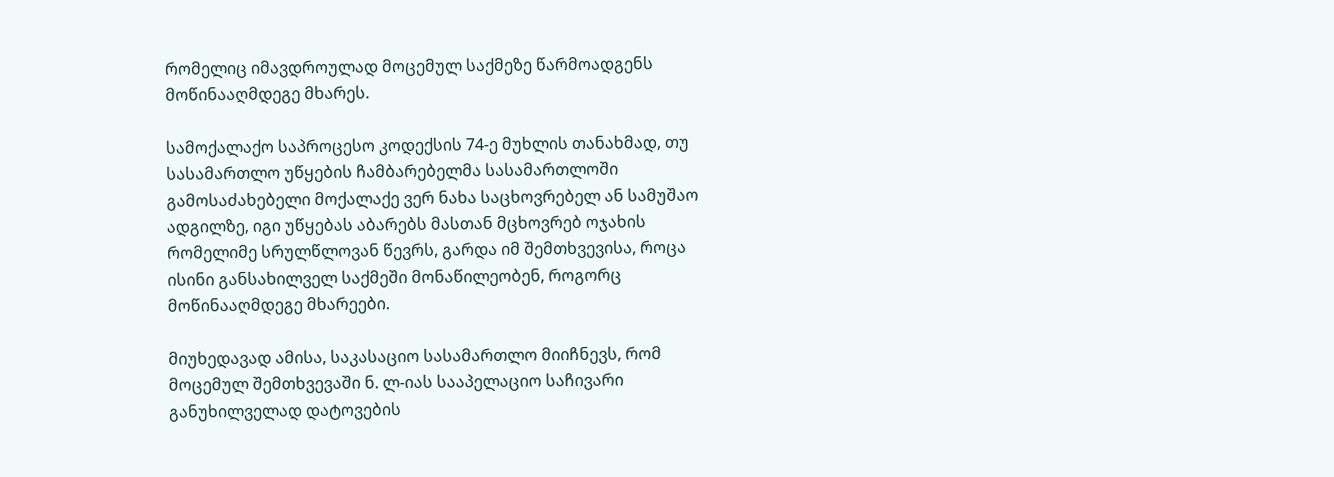რომელიც იმავდროულად მოცემულ საქმეზე წარმოადგენს მოწინააღმდეგე მხარეს.

სამოქალაქო საპროცესო კოდექსის 74-ე მუხლის თანახმად, თუ სასამართლო უწყების ჩამბარებელმა სასამართლოში გამოსაძახებელი მოქალაქე ვერ ნახა საცხოვრებელ ან სამუშაო ადგილზე, იგი უწყებას აბარებს მასთან მცხოვრებ ოჯახის რომელიმე სრულწლოვან წევრს, გარდა იმ შემთხვევისა, როცა ისინი განსახილველ საქმეში მონაწილეობენ, როგორც მოწინააღმდეგე მხარეები.

მიუხედავად ამისა, საკასაციო სასამართლო მიიჩნევს, რომ მოცემულ შემთხვევაში ნ. ლ-იას სააპელაციო საჩივარი განუხილველად დატოვების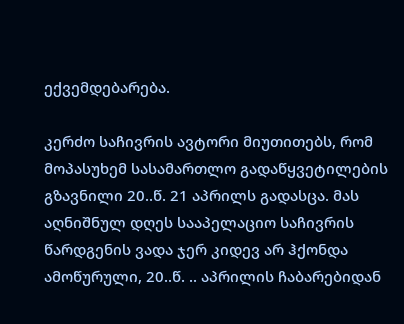ექვემდებარება.

კერძო საჩივრის ავტორი მიუთითებს, რომ მოპასუხემ სასამართლო გადაწყვეტილების გზავნილი 20..წ. 21 აპრილს გადასცა. მას აღნიშნულ დღეს სააპელაციო საჩივრის წარდგენის ვადა ჯერ კიდევ არ ჰქონდა ამოწურული, 20..წ. .. აპრილის ჩაბარებიდან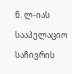ნ. ლ-იას სააპელაციო საჩივრის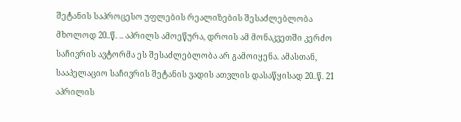შეტანის საპროცესო უფლების რეალიზების შესაძლებლობა მხოლოდ 20..წ. .. აპრილს ამოეწურა, დროის ამ მონაკვეთში კერძო საჩივრის ავტორმა ეს შესაძლებლობა არ გამოიყენა. ამასთან, სააპელაციო საჩივრის შეტანის ვადის ათვლის დასაწყისად 20..წ. 21 აპრილის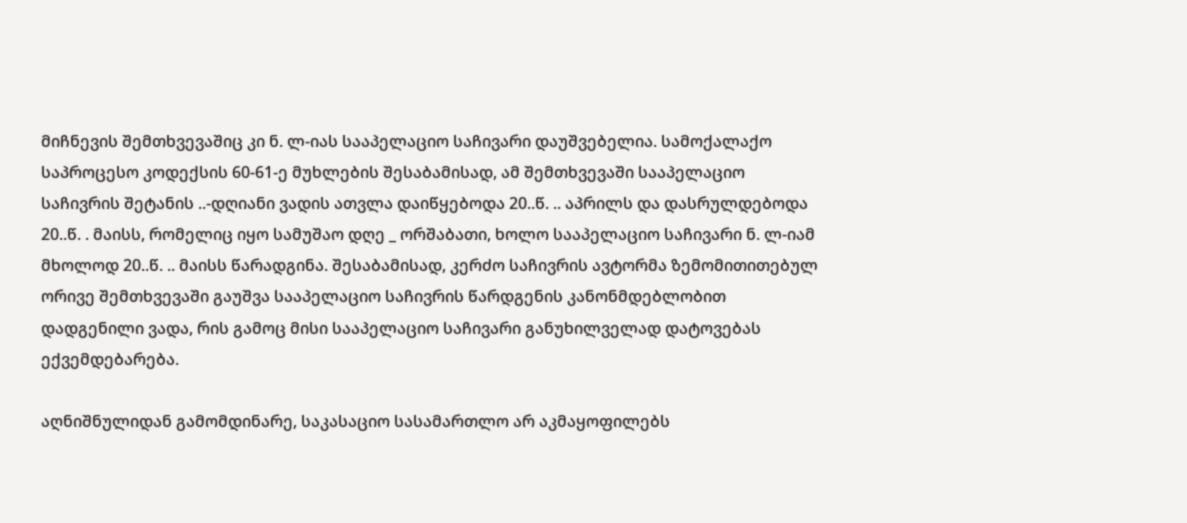მიჩნევის შემთხვევაშიც კი ნ. ლ-იას სააპელაციო საჩივარი დაუშვებელია. სამოქალაქო საპროცესო კოდექსის 60-61-ე მუხლების შესაბამისად, ამ შემთხვევაში სააპელაციო საჩივრის შეტანის ..-დღიანი ვადის ათვლა დაიწყებოდა 20..წ. .. აპრილს და დასრულდებოდა 20..წ. . მაისს, რომელიც იყო სამუშაო დღე _ ორშაბათი, ხოლო სააპელაციო საჩივარი ნ. ლ-იამ მხოლოდ 20..წ. .. მაისს წარადგინა. შესაბამისად, კერძო საჩივრის ავტორმა ზემომითითებულ ორივე შემთხვევაში გაუშვა სააპელაციო საჩივრის წარდგენის კანონმდებლობით დადგენილი ვადა, რის გამოც მისი სააპელაციო საჩივარი განუხილველად დატოვებას ექვემდებარება.

აღნიშნულიდან გამომდინარე, საკასაციო სასამართლო არ აკმაყოფილებს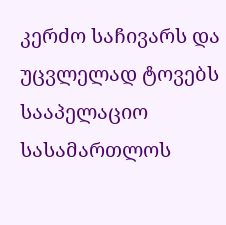კერძო საჩივარს და უცვლელად ტოვებს სააპელაციო სასამართლოს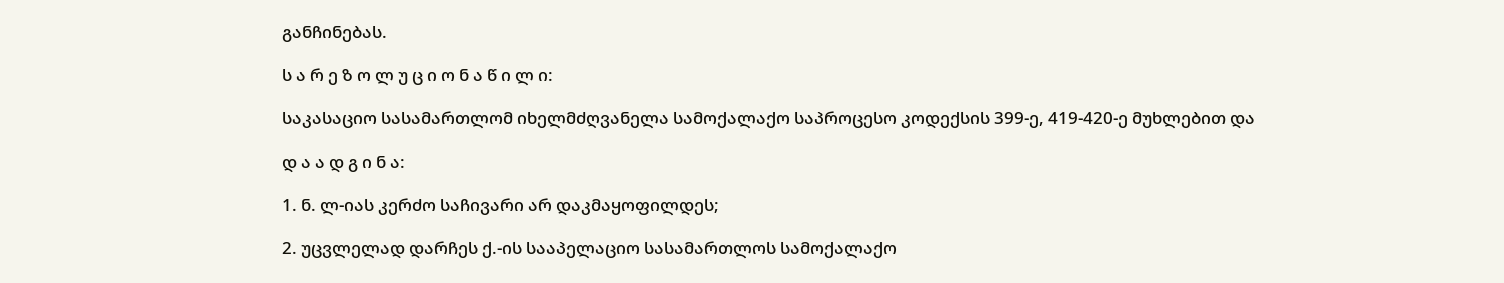განჩინებას.

ს ა რ ე ზ ო ლ უ ც ი ო ნ ა წ ი ლ ი:

საკასაციო სასამართლომ იხელმძღვანელა სამოქალაქო საპროცესო კოდექსის 399-ე, 419-420-ე მუხლებით და

დ ა ა დ გ ი ნ ა:

1. ნ. ლ-იას კერძო საჩივარი არ დაკმაყოფილდეს;

2. უცვლელად დარჩეს ქ.-ის სააპელაციო სასამართლოს სამოქალაქო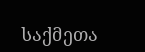საქმეთა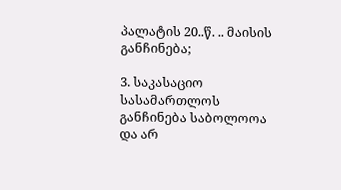პალატის 20..წ. .. მაისის განჩინება;

3. საკასაციო სასამართლოს განჩინება საბოლოოა და არ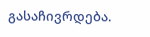გასაჩივრდება.